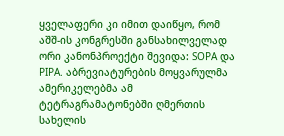ყველაფერი კი იმით დაიწყო, რომ აშშ-ის კონგრესში განსახილველად ორი კანონპროექტი შევიდა: SOPA და PIPA. აბრევიატურების მოყვარულმა ამერიკელებმა ამ ტეტრაგრამატონებში ღმერთის სახელის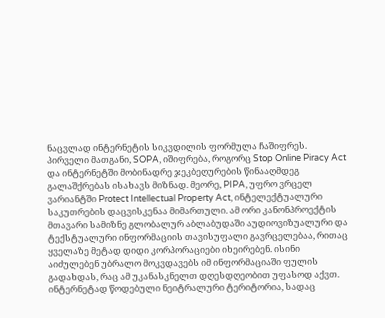ნაცვლად ინტერნეტის სიკვდილის ფორმულა ჩაშიფრეს. პირველი მათგანი, SOPA, იშიფრება, როგორც Stop Online Piracy Act და ინტერნეტში მობინადრე ჯეკბეღურების წინააღმდეგ გალაშქრებას ისახავს მიზნად. მეორე, PIPA, უფრო ვრცელ ვარიანტში Protect Intellectual Property Act, ინტელექტუალური საკუთრების დაცვისკენაა მიმართული. ამ ორი კანონპროექტის მთავარი სამიზნე გლობალურ აბლაბუდაში აუდიოვიზუალური და ტექსტუალური ინფორმაციის თავისუფალი გავრცელებაა, რითაც ყველაზე მეტად დიდი კორპორაციები იხეირებენ. ისინი აიძულებენ უბრალო მოკვდავებს იმ ინფორმაციაში ფულის გადახდას, რაც ამ უკანასკნელთ დღესდღეობით უფასოდ აქვთ.
ინტერნეტად წოდებული ნეიტრალური ტერიტორია, სადაც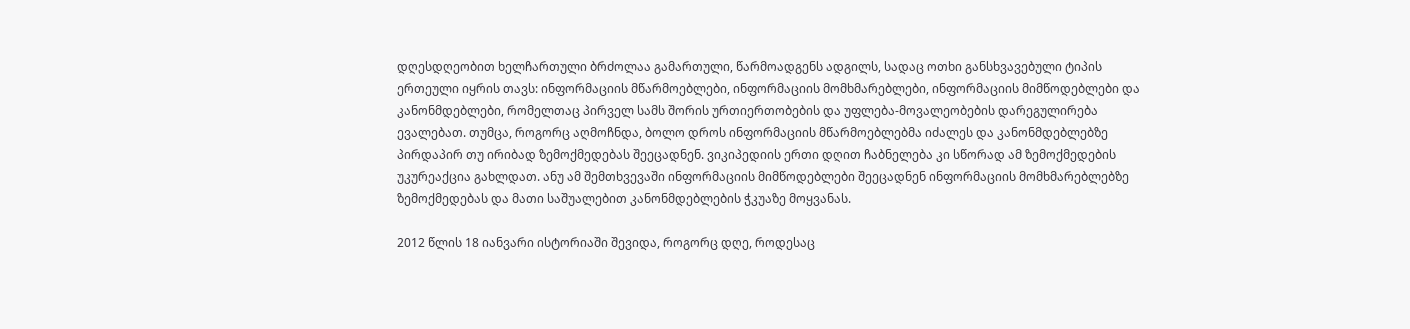დღესდღეობით ხელჩართული ბრძოლაა გამართული, წარმოადგენს ადგილს, სადაც ოთხი განსხვავებული ტიპის ერთეული იყრის თავს: ინფორმაციის მწარმოებლები, ინფორმაციის მომხმარებლები, ინფორმაციის მიმწოდებლები და კანონმდებლები, რომელთაც პირველ სამს შორის ურთიერთობების და უფლება-მოვალეობების დარეგულირება ევალებათ. თუმცა, როგორც აღმოჩნდა, ბოლო დროს ინფორმაციის მწარმოებლებმა იძალეს და კანონმდებლებზე პირდაპირ თუ ირიბად ზემოქმედებას შეეცადნენ. ვიკიპედიის ერთი დღით ჩაბნელება კი სწორად ამ ზემოქმედების უკურეაქცია გახლდათ. ანუ ამ შემთხვევაში ინფორმაციის მიმწოდებლები შეეცადნენ ინფორმაციის მომხმარებლებზე ზემოქმედებას და მათი საშუალებით კანონმდებლების ჭკუაზე მოყვანას.

2012 წლის 18 იანვარი ისტორიაში შევიდა, როგორც დღე, როდესაც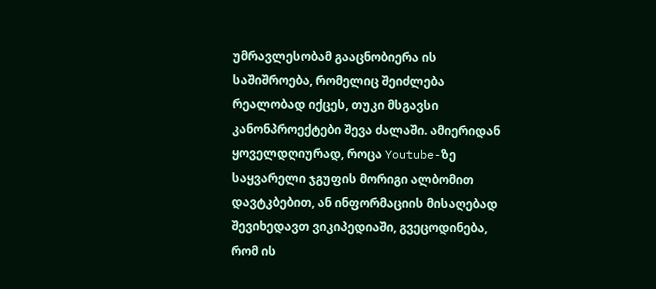უმრავლესობამ გააცნობიერა ის საშიშროება, რომელიც შეიძლება რეალობად იქცეს, თუკი მსგავსი კანონპროექტები შევა ძალაში. ამიერიდან ყოველდღიურად, როცა Youtube-ზე საყვარელი ჯგუფის მორიგი ალბომით დავტკბებით, ან ინფორმაციის მისაღებად შევიხედავთ ვიკიპედიაში, გვეცოდინება, რომ ის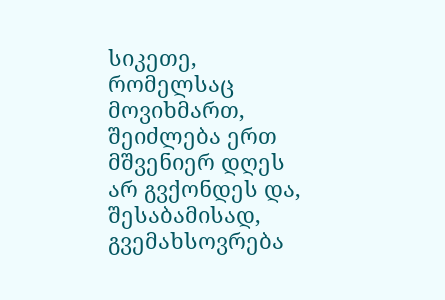სიკეთე, რომელსაც მოვიხმართ, შეიძლება ერთ მშვენიერ დღეს არ გვქონდეს და, შესაბამისად, გვემახსოვრება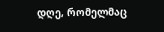დღე, რომელმაც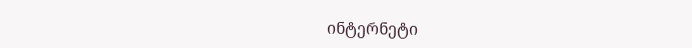ინტერნეტი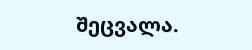შეცვალა.